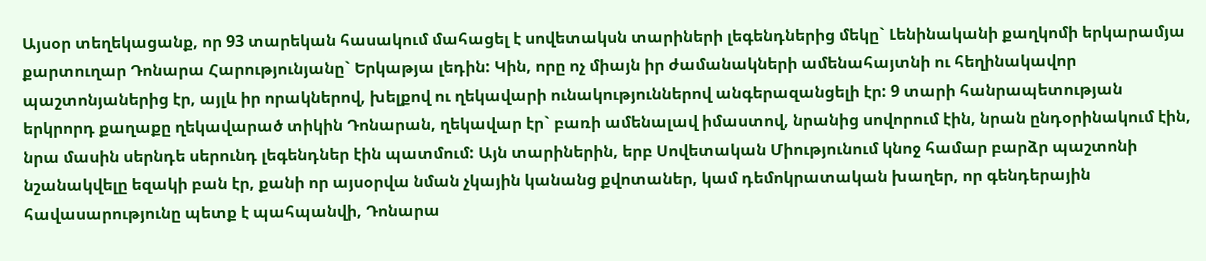Այսօր տեղեկացանք, որ 93 տարեկան հասակում մահացել է սովետակսն տարիների լեգենդներից մեկը` Լենինականի քաղկոմի երկարամյա քարտուղար Դոնարա Հարությունյանը` Երկաթյա լեդին: Կին, որը ոչ միայն իր ժամանակների ամենահայտնի ու հեղինակավոր պաշտոնյաներից էր, այլև իր որակներով, խելքով ու ղեկավարի ունակություններով անգերազանցելի էր: 9 տարի հանրապետության երկրորդ քաղաքը ղեկավարած տիկին Դոնարան, ղեկավար էր` բառի ամենալավ իմաստով, նրանից սովորում էին, նրան ընդօրինակում էին, նրա մասին սերնդե սերունդ լեգենդներ էին պատմում: Այն տարիներին, երբ Սովետական Միությունում կնոջ համար բարձր պաշտոնի նշանակվելը եզակի բան էր, քանի որ այսօրվա նման չկային կանանց քվոտաներ, կամ դեմոկրատական խաղեր, որ գենդերային հավասարությունը պետք է պահպանվի, Դոնարա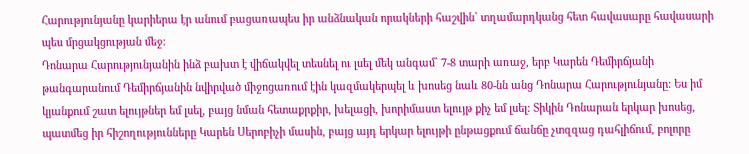Հարությունյանը կարիերա էր անում բացառապես իր անձնական որակների հաշվին` տղամարդկանց հետ հավասարը հավասարի պես մրցակցության մեջ:
Դոնարա Հարությունյանին ինձ բախտ է վիճակվել տեսնել ու լսել մեկ անգամ` 7-8 տարի առաջ, երբ Կարեն Դեմիրճյանի թանգարանում Դեմիրճյանին նվիրված միջոցառում էին կազմակերպել և խոսեց նաև 80-նն անց Դոնարա Հարությունյանը: Ես իմ կյանքում շատ ելույթներ եմ լսել, բայց նման հետաքրքիր, խելացի, խորիմաստ ելույթ քիչ եմ լսել: Տիկին Դոնարան երկար խոսեց, պատմեց իր հիշողությունները Կարեն Սերոբիչի մասին, բայց այդ երկար ելույթի ընթացքում ճանճը չտզզաց դահլիճում, բոլորը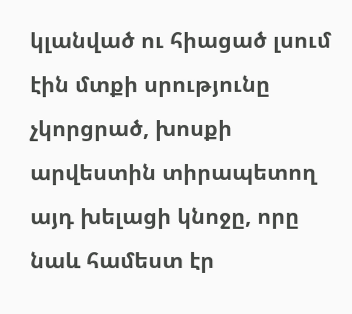կլանված ու հիացած լսում էին մտքի սրությունը չկորցրած, խոսքի արվեստին տիրապետող այդ խելացի կնոջը, որը նաև համեստ էր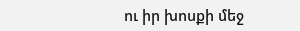ու իր խոսքի մեջ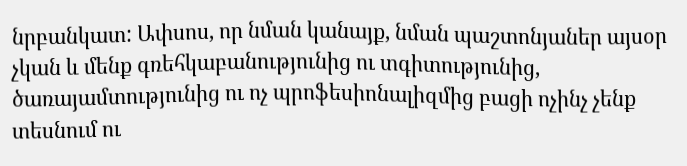նրբանկատ: Ափսոս, որ նման կանայք, նման պաշտոնյաներ այսօր չկան և մենք գռեհկաբանությունից ու տգիտությունից, ծառայամտությունից ու ոչ պրոֆեսիոնալիզմից բացի ոչինչ չենք տեսնում ու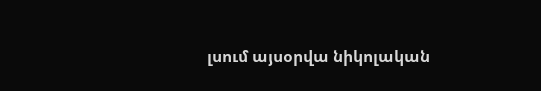լսում այսօրվա նիկոլական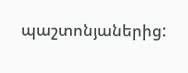պաշտոնյաներից: